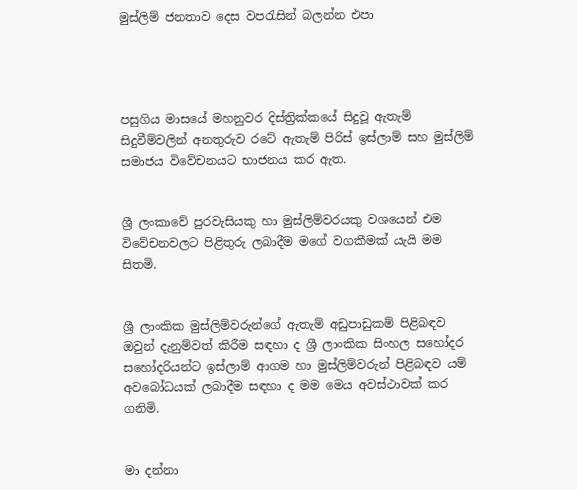මුස්ලිම් ජනතාව දෙස වපරැසින් බලන්න එපා




පසුගිය මාසයේ මහනුවර දිස්ත්‍රික්කයේ සිදුවූ ඇතැම් සිදුවීම්වලින් අනතුරුව රටේ ඇතැම් පිරිස් ඉස්ලාම් සහ මුස්ලිම් සමාජය විවේචනයට භාජනය කර ඇත.


ශ්‍රී ලංකාවේ පුරවැසියකු හා මුස්ලිම්වරයකු වශයෙන් එම විවේචනවලට පිළිතුරු ලබාදීම මගේ වගකීමක් යැයි මම සිතමි.


ශ්‍රී ලාංකික මුස්ලිම්වරුන්ගේ ඇතැම් අඩුපාඩුකම් පිළිබඳව ඔවුන් දැනුම්වත් කිරීම සඳහා ද ශ්‍රී ලාංකික සිංහල සහෝදර සහෝදරියන්ට ඉස්ලාම් ආගම හා මුස්ලිම්වරුන් පිළිබඳව යම් අවබෝධයක් ලබාදීම සඳහා ද මම මෙය අවස්ථාවක් කර ගනිමි.


මා දන්නා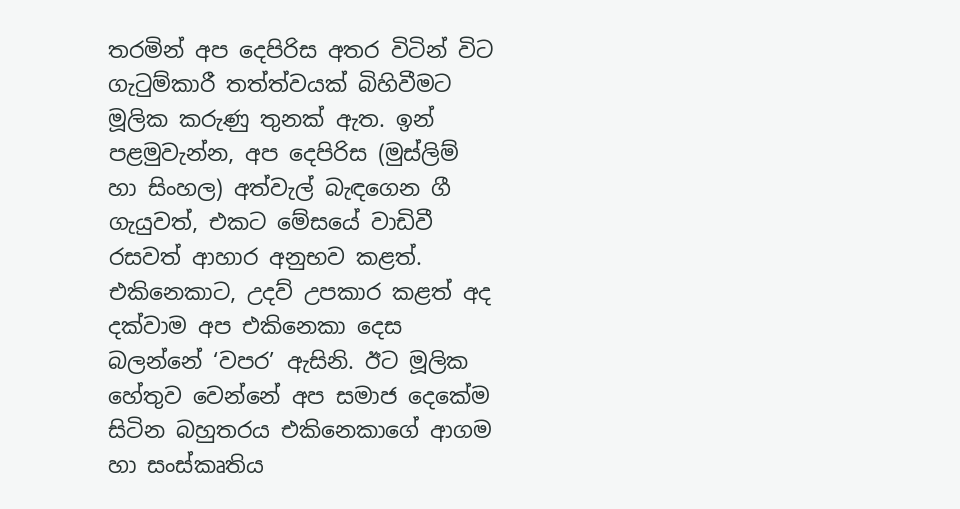තරමින් අප දෙපිරිස අතර විටින් විට ගැටුම්කාරී තත්ත්වයක් බිහිවීමට මූලික කරුණු තුනක් ඇත. ඉන් පළමුවැන්න, අප දෙපිරිස (මුස්ලිම් හා සිංහල) අත්වැල් බැඳගෙන ගී ගැයුවත්, එකට මේසයේ වාඩිවී රසවත් ආහාර අනුභව කළත්. එකිනෙකාට, උදව් උපකාර කළත් අද දක්වාම අප එකිනෙකා දෙස බලන්නේ ‘වපර’ ඇසිනි. ඊට මූලික හේතුව වෙන්නේ අප සමාජ දෙකේම සිටින බහුතරය එකිනෙකාගේ ආගම හා සංස්කෘතිය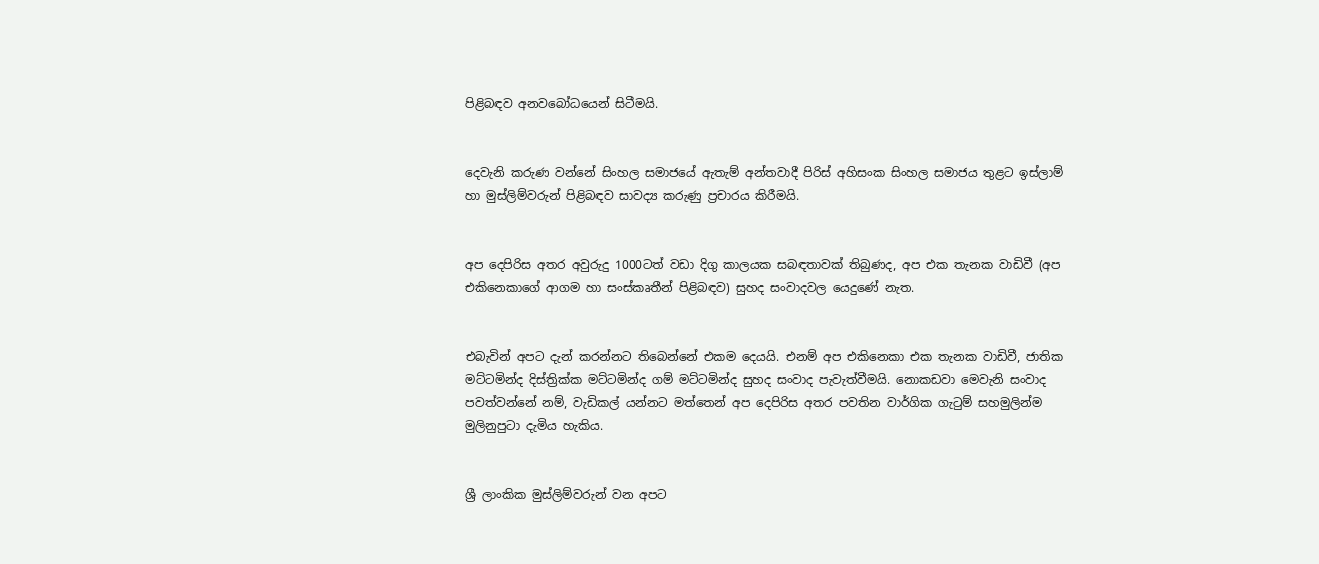පිළිබඳව අනවබෝධයෙන් සිටීමයි.


දෙවැනි කරුණ වන්නේ සිංහල සමාජයේ ඇතැම් අන්තවාදී පිරිස් අහිසංක සිංහල සමාජය තුළට ඉස්ලාම් හා මුස්ලිම්වරුන් පිළිබඳව සාවද්‍ය කරුණු ප්‍රචාරය කිරීමයි.


අප දෙපිරිස අතර අවුරුදු 1000ටත් වඩා දිගු කාලයක සබඳතාවක් තිබුණද, අප එක තැනක වාඩිවී (අප එකිනෙකාගේ ආගම හා සංස්කෘතීන් පිළිබඳව) සුහද සංවාදවල යෙදුණේ නැත.


එබැවින් අපට දැන් කරන්නට තිබෙන්නේ එකම දෙයයි. එනම් අප එකිනෙකා එක තැනක වාඩිවී, ජාතික මට්ටමින්ද දිස්ත්‍රික්ක මට්ටමින්ද ගම් මට්ටමින්ද සුහද සංවාද පැවැත්වීමයි. නොකඩවා මෙවැනි සංවාද පවත්වන්නේ නම්, වැඩිකල් යන්නට මත්තෙන් අප දෙපිරිස අතර පවතින වාර්ගික ගැටුම් සහමුලින්ම මුලිනුපුටා දැමිය හැකිය.


ශ්‍රී ලාංකික මුස්ලිම්වරුන් වන අපට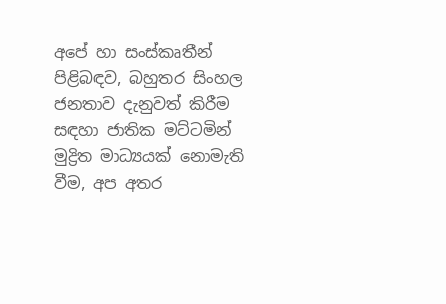අපේ හා සංස්කෘතීන් පිළිබඳව, බහුතර සිංහල ජනතාව දැනුවත් කිරීම සඳහා ජාතික මට්ටමින් මුද්‍රිත මාධ්‍යයක් නොමැති වීම, අප අතර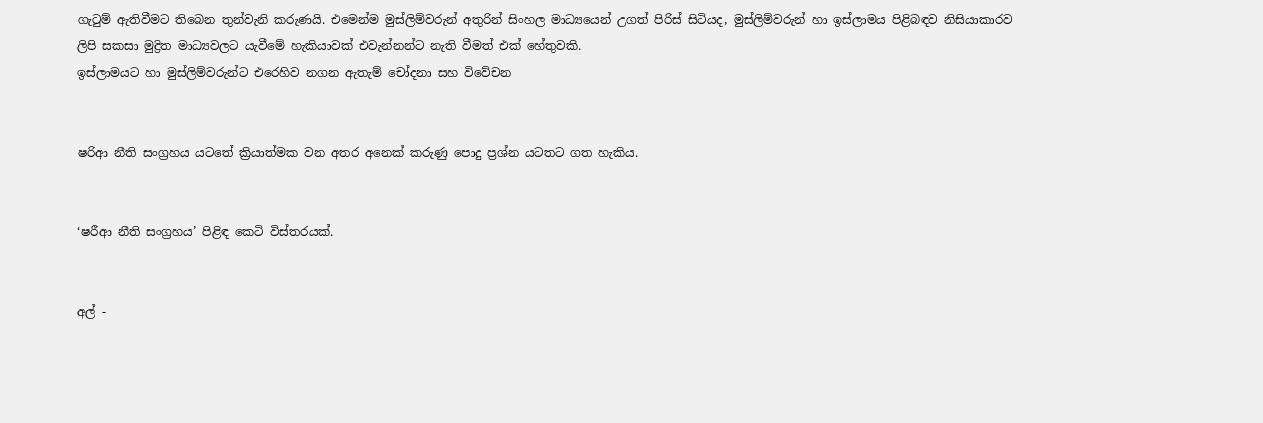ගැටුම් ඇතිවීමට තිබෙන තුන්වැනි කරුණයි. එමෙන්ම මුස්ලිම්වරුන් අතුරින් සිංහල මාධ්‍යයෙන් උගත් පිරිස් සිටියද, මුස්ලිම්වරුන් හා ඉස්ලාමය පිළිබඳව නිසියාකාරව ලිපි සකසා මුද්‍රිත මාධ්‍යවලට යැවීමේ හැකියාවක් එවැන්නන්ට නැති වීමත් එක් හේතුවකි.
ඉස්ලාමයට හා මුස්ලිම්වරුන්ට එරෙහිව නගන ඇතැම් චෝදනා සහ විවේචන


ෂරිආ නීති සංග්‍රහය යටතේ ක්‍රියාත්මක වන අතර අනෙක් කරුණු පොදු ප්‍රශ්න යටතට ගත හැකිය.


‘ෂරීආ නීති සංග්‍රහය’ පිළිඳ කෙටි විස්තරයක්.


අල් -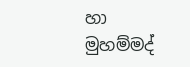හා මුහම්මද්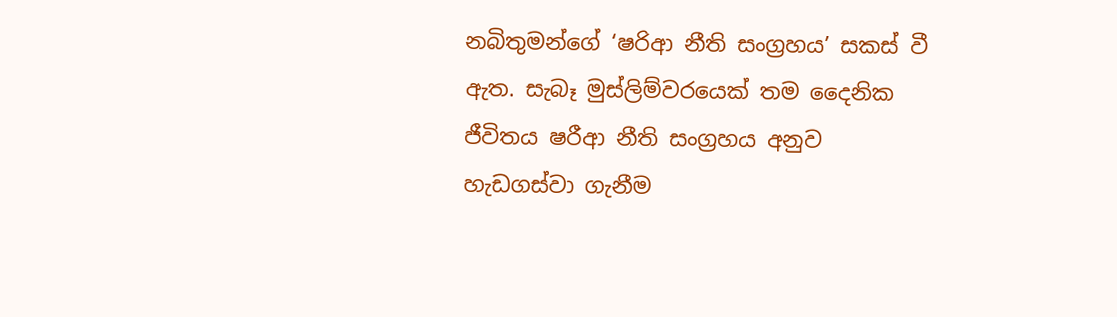නබිතුමන්ගේ ‘ෂරිආ නීති සංග්‍රහය’ සකස් වී ඇත. සැබෑ මුස්ලිම්වරයෙක් තම දෛනික ජීවිතය ෂරීආ නීති සංග්‍රහය අනුව හැඩගස්වා ගැනීම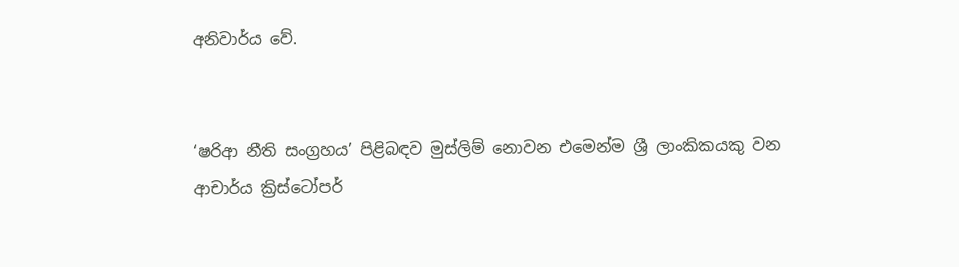අනිවාර්ය වේ.


‘ෂරිආ නීති සංග්‍රහය’ පිළිබඳව මුස්ලිම් නොවන එමෙන්ම ශ්‍රී ලාංකිකයකු වන ආචාර්ය ක්‍රිස්ටෝපර්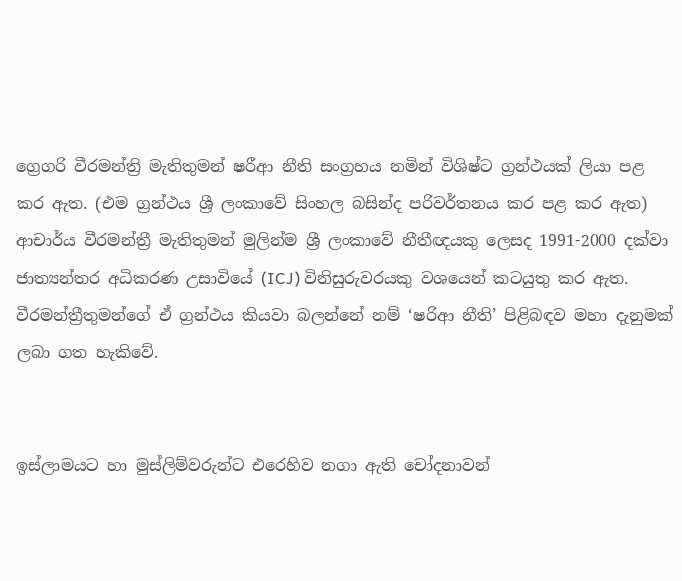ග්‍රෙගරි වීරමන්ත්‍රි මැතිතුමන් ෂරීආ නීති සංග්‍රහය නමින් විශිෂ්ට ග්‍රන්ථයක් ලියා පළ කර ඇත. (එම ග්‍රන්ථය ශ්‍රී ලංකාවේ සිංහල බසින්ද පරිවර්තනය කර පළ කර ඇත) ආචාර්ය වීරමන්ත්‍රී මැතිතුමන් මුලින්ම ශ්‍රී ලංකාවේ නීතීඥයකු ලෙසද 1991-2000 දක්වා ජාත්‍යන්තර අධිකරණ උසාවියේ (ICJ) විනිසුරුවරයකු වශයෙන් කටයුතු කර ඇත. වීරමන්ත්‍රීතුමන්ගේ ඒ ග්‍රන්ථය කියවා බලන්නේ නම් ‘ෂරිආ නීති’ පිළිබඳව මහා දැනුමක් ලබා ගත හැකිවේ.


ඉස්ලාමයට හා මුස්ලිම්වරුන්ට එරෙහිව නගා ඇති චෝදනාවන්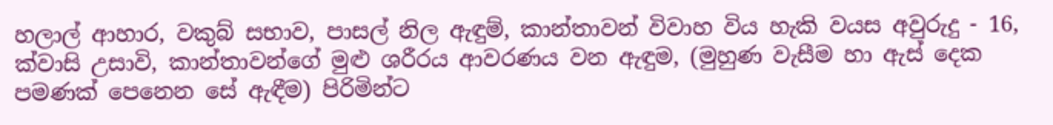හලාල් ආහාර, වකුබ් සභාව, පාසල් නිල ඇඳුම්, කාන්තාවන් විවාහ විය හැකි වයස අවුරුදු - 16, ක්වාසි උසාවි, කාන්තාවන්ගේ මුළු ශරීරය ආවරණය වන ඇඳුම, (මුහුණ වැසීම හා ඇස් දෙක පමණක් පෙනෙන සේ ඇඳීම) පිරිමින්ට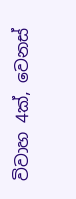විවාහ 4ක්, වෙනස්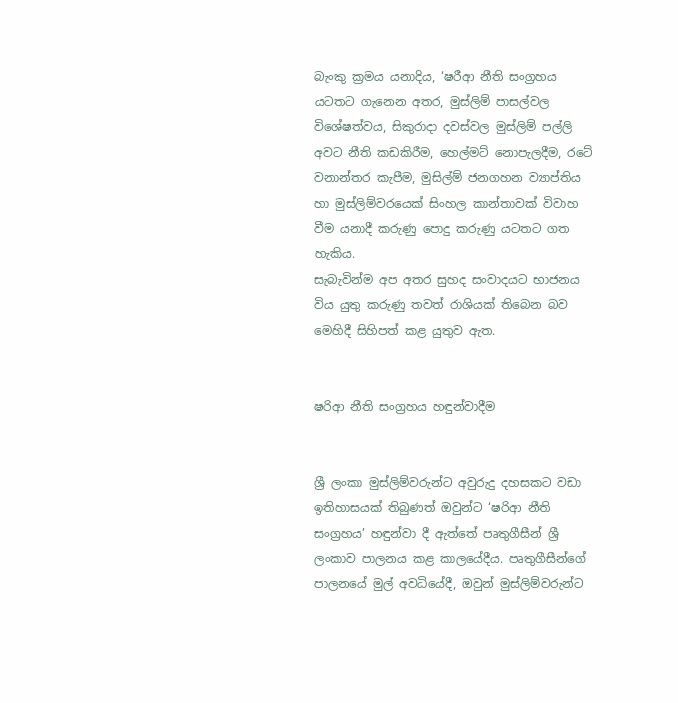බැංකු ක්‍රමය යනාදිය, ‘ෂරීආ නීති සංග්‍රහය යටතට ගැනෙන අතර, මුස්ලිම් පාසල්වල විශේෂත්වය, සිකුරාද‌ා දවස්වල මුස්ලිම් පල්ලි අවට නීති කඩකිරීම, හෙල්මට් නොපැලදීම, රටේ වනාන්තර කැපීම, මුසිල්ම් ජනගහන ව්‍යාප්තිය හා මුස්ලිම්වරයෙක් සිංහල කාන්තාවක් විවාහ වීම යනාදී කරුණු පොදු කරුණු යටතට ගත හැකිය.
සැබැවින්ම අප අතර සුහද සංවාදයට භාජනය විය යුතු කරුණු තවත් රාශියක් තිබෙන බව මෙහිදී සිහිපත් කළ යුතුව ඇත.


ෂරිආ නීති සංග්‍රහය හඳුන්වාදීම


ශ්‍රී ලංකා මුස්ලිම්වරුන්ට අවුරුදු දහසකට වඩා ඉතිහාසයක් තිබුණත් ඔවුන්ට ‘ෂරිආ නීති සංග්‍රහය’ හඳුන්වා දී ඇත්තේ පෘතුගීසීන් ශ්‍රී ලංකාව පාලනය කළ කාලයේදීය. පෘතුගීසීන්ගේ පාලනයේ මුල් අවධියේදී, ඔවුන් මුස්ලිම්වරුන්ට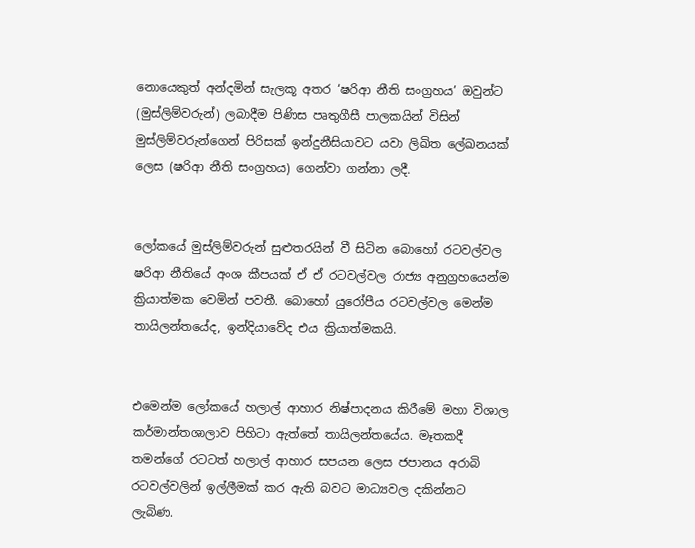නොයෙකුත් අන්දමින් සැලකූ අතර ‘ෂරිආ නීති සංග්‍රහය’ ඔවුන්ට (මුස්ලිම්වරුන්) ලබාදීම පිණිස පෘතුගීසී පාලකයින් විසින් මුස්ලිම්වරුන්ගෙන් පිරිසක් ඉන්දුනීසියාවට යවා ලිඛිත ලේඛනයක් ලෙස (ෂරිආ නීති සංග්‍රහය) ගෙන්වා ගන්නා ලදී.


ලෝකයේ මුස්ලිම්වරුන් සුළුතරයින් වී සිටින බොහෝ රටවල්වල ෂරිආ නීතියේ අංශ කීපයක් ඒ ඒ රටවල්වල රාජ්‍ය අනුග්‍රහයෙන්ම ක්‍රියාත්මක වෙමින් පවතී. බොහෝ යුරෝපීය රටවල්වල මෙන්ම තායිලන්තයේද, ඉන්දියාවේද එය ක්‍රියාත්මකයි.


එමෙන්ම ලෝකයේ හලාල් ආහාර නිෂ්පාදනය කිරීමේ මහා විශාල කර්මාන්තශාලාව පිහිටා ඇත්තේ තායිලන්තයේය. මෑතකදී තමන්ගේ රටටත් හලාල් ආහාර සපයන ලෙස ජපානය අරාබි රටවල්වලින් ඉල්ලීමක් කර ඇති බවට මාධ්‍යවල දකින්නට ලැබිණ.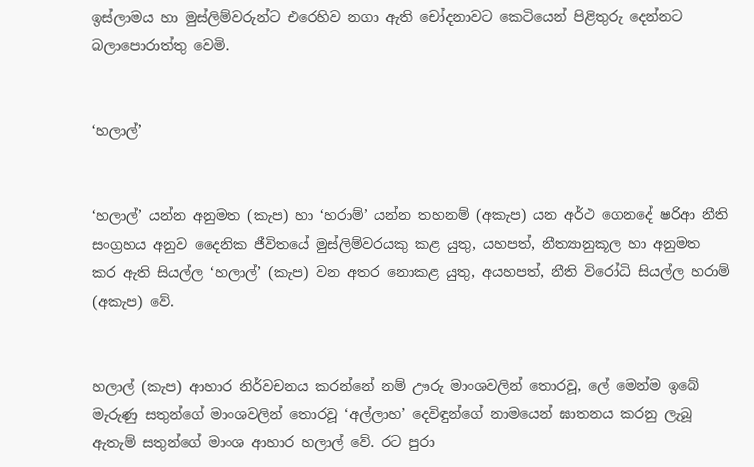ඉස්ලාමය හා මුස්ලිම්වරුන්ට එරෙහිව නගා ඇති චෝදනාවට කෙටියෙන් පිළිතුරු දෙන්නට බලාපොරාත්තු වෙමි.


‘හලාල්’


‘හලාල්’ යන්න අනුමත (කැප) හා ‘හරාම්’ යන්න තහනම් (අකැප) යන අර්ථ ගෙනදේ ෂරිආ නීති සංග්‍රහය අනුව දෛනික ජීවිතයේ මුස්ලිම්වරයකු කළ යුතු, යහපත්, නීත්‍යානුකූල හා අනුමත කර ඇති සියල්ල ‘හලාල්’ (කැප) වන අතර නොකළ යුතු, අයහපත්, නීති විරෝධි සියල්ල හරාම් (අකැප) වේ.


හලාල් (කැප) ආහාර නිර්වචනය කරන්නේ නම් ඌරු මාංශවලින් තොරවූ, ලේ මෙන්ම ඉබේ මැරුණු සතුන්ගේ මාංශවලින් තොරවූ ‘අල්ලාහ’ දෙවිඳුන්ගේ නාමයෙන් ඝාතනය කරනු ලැබූ ඇතැම් සතුන්ගේ මාංශ ආහාර හලාල් වේ. රට පුරා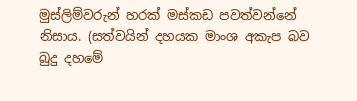මුස්ලිම්වරුන් හරක් මස්කඩ පවත්වන්නේ නිසාය. (සත්වයින් දහයක මාංශ අකැප බව බුදු දහමේ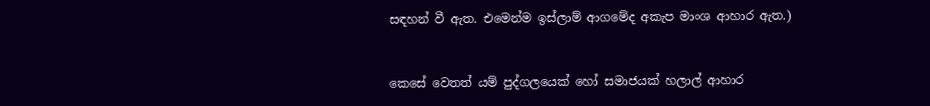සඳහන් වී ඇත. එමෙන්ම ඉස්ලාම් ආගමේද අකැප මාංශ ආහාර ඇත.)


කෙසේ වෙතත් යම් පුද්ගලයෙක් හෝ සමාජයක් හලාල් ආහාර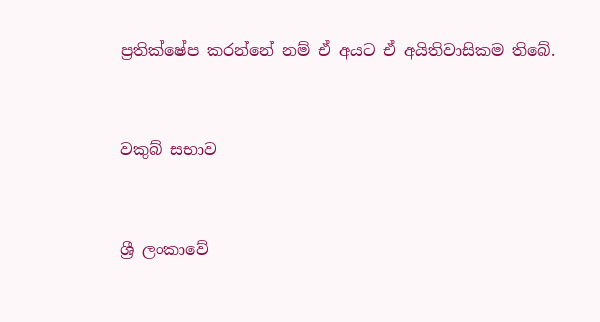ප්‍රතික්ෂේප කරන්නේ නම් ඒ අයට ඒ අයිතිවාසිකම තිබේ.


වකුබ් සභාව


ශ්‍රී ලංකාවේ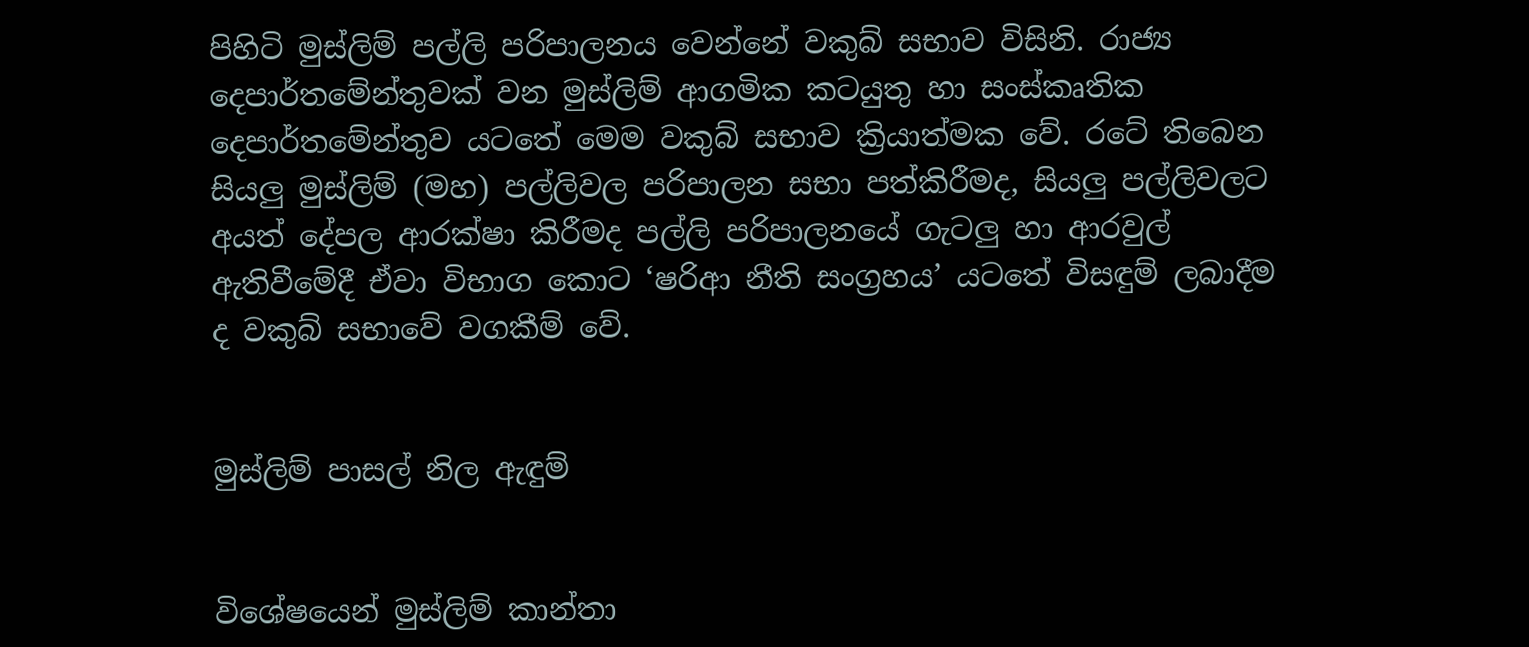පිහිටි මුස්ලිම් පල්ලි පරිපාලනය වෙන්නේ වකුබ් සභාව විසිනි. රාජ්‍ය දෙපාර්තමේන්තුවක් වන මුස්ලිම් ආගමික කටයුතු හා සංස්කෘතික දෙපාර්තමේන්තුව යටතේ මෙම වකුබ් සභාව ක්‍රියාත්මක වේ. රටේ තිබෙන සියලු මුස්ලිම් (මහ) පල්ලිවල පරිපාලන සභා පත්කිරීමද, සියලු පල්ලිවලට අයත් දේපල ආරක්ෂා කිරීමද පල්ලි පරිපාලනයේ ගැටලු හා ආරවුල් ඇතිවීමේදී ඒවා විභාග කොට ‘ෂරිආ නීති සංග්‍රහය’ යටතේ විසඳුම් ලබාදීම ද වකුබ් සභාවේ වගකීම් වේ.


මුස්ලිම් පාසල් නිල ඇඳුම්


විශේෂයෙන් මුස්ලිම් කාන්තා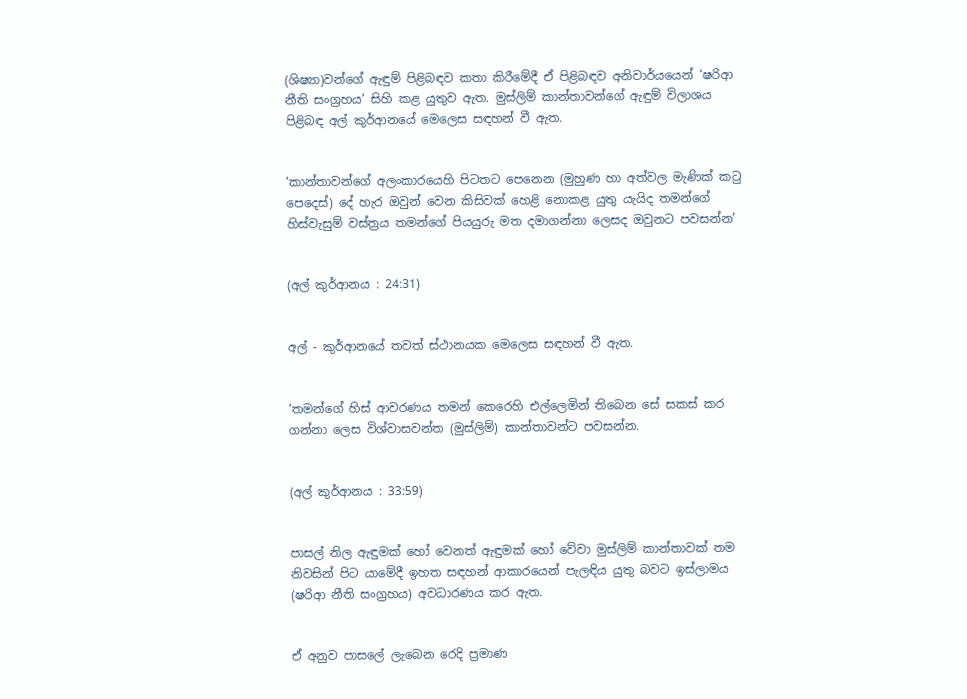(ශිෂ්‍යා)වන්ගේ ඇඳුම් පිළිබඳව කතා කිරීමේදී ඒ පිළිබඳව අනිවාර්යයෙන් ‘ෂරිආ නීති සංග්‍රහය’ සිහි කළ යුතුව ඇත. මුස්ලිම් කාන්තාවන්ගේ ඇඳුම් විලාශය පිළිබඳ අල් කුර්ආනයේ මෙලෙස සඳහන් වී ඇත.


‘කාන්තාවන්ගේ අලංකාරයෙහි පිටතට පෙනෙන (මුහුණ හා අත්වල මැණික් කටු පෙදෙස්) දේ හැර ඔවුන් වෙන කිසිවක් හෙළි නොකළ යුතු යැයිද තමන්ගේ හිස්වැසුම් වස්ත්‍රය තමන්ගේ පියයුරු මත දමාගන්නා ලෙසද ඔවුනට පවසන්න’


(අල් කුර්ආනය : 24:31)


අල් - කුර්ආනයේ තවත් ස්ථානයක මෙලෙස සඳහන් වී ඇත.


‘තමන්ගේ හිස් ආවරණය තමන් කෙරෙහි එල්ලෙමින් තිබෙන සේ සකස් කර ගන්නා ලෙස විශ්වාසවන්ත (මුස්ලිම්) කාන්තාවන්ට පවසන්න.


(අල් කුර්ආනය : 33:59)


පාසල් නිල ඇඳුමක් හෝ වෙනත් ඇඳුමක් හෝ වේවා මුස්ලිම් කාන්තාවක් තම නිවසින් පිට යාමේදී ඉහත සඳහන් ආකාරයෙන් පැලඳිය යුතු බවට ඉස්ලාමය (ෂරිආ නීති සංග්‍රහය) අවධාරණය කර ඇත.


ඒ අනුව පාසලේ ලැබෙන රෙදි ප්‍රමාණ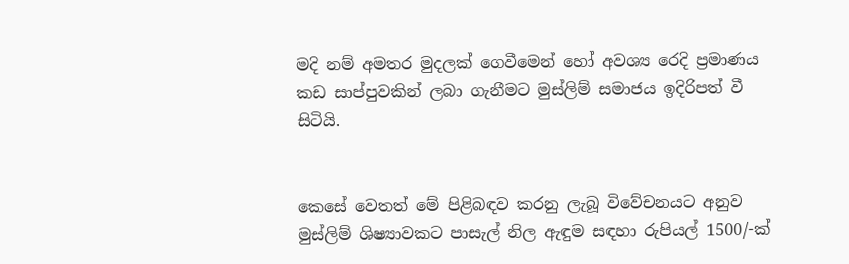මදි නම් අමතර මුදලක් ගෙවීමෙන් හෝ අවශ්‍ය රෙදි ප්‍රමාණය කඩ සාප්පුවකින් ලබා ගැනීමට මුස්ලිම් සමාජය ඉදිරිපත් වී සිටියි.


කෙසේ වෙතත් මේ පිළිබඳව කරනු ලැබූ විවේචනයට අනුව මුස්ලිම් ශිෂ්‍යාවකට පාසැල් නිල ඇඳුම සඳහා රුපියල් 1500/-ක්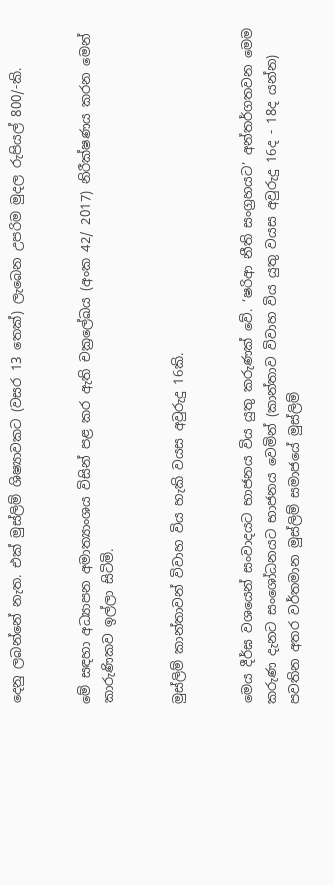දෙනු ලබන්නේ නැත. එක් මුස්ලිම් ශිෂ්‍යාවකට (වසර 13 තෙක්) ලැබෙන උපරිම මුදල රුපියල් 800/-කි.


මේ සඳහා අධ්‍යාපන අමාත්‍යාංශය විසින් පළ කර ඇති චක්‍රලේඛය (අංක 42/ 2017) නිරීක්ෂණය කරන මෙන් කාරුණිකව ඉල්ලා සිටිමි.


මුස්ලිම් කාන්තාවන් විවාහ විය හැකි වයස අවුරුදු 16කි.


මෙය දීර්ඝ වශයෙන් සංවාදයට භාජනය විය යුතු කරුණක් වේ. ‘ෂරිආ නීති සංග්‍රහයට’ අන්තර්ගතවන මෙම කරුණ දැනට සංශෝධනයට භාජනය වෙමින් (කාන්තාව විවාහ විය යුතු වයස අවුරුදු 16ද - 18ද යන්න) පවතින අතර වර්තමාන මුස්ලිම් සමාජයේ මුස්ලිම්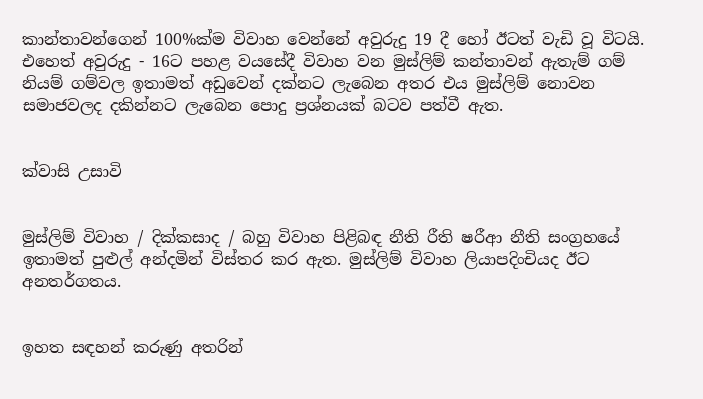කාන්තාවන්ගෙන් 100%ක්ම විවාහ වෙන්නේ අවුරුදු 19 දී හෝ ඊටත් වැඩි වූ විටයි. එහෙත් අවුරුදු - 16ට පහළ වයසේදී විවාහ වන මුස්ලිම් කන්තාවන් ඇතැම් ගම් නියම් ගම්වල ඉතාමත් අඩුවෙන් දක්නට ලැබෙන අතර එය මුස්ලිම් නොවන සමාජවලද දකින්නට ලැබෙන පොදු ප්‍රශ්නයක් බටව පත්වී ඇත.


ක්වාසි උසාවි


මුස්ලිම් විවාහ / දික්කසාද / බහු විවාහ පිළිබඳ නීති රීති ෂරීආ නීති සංග්‍රහයේ ඉතාමත් පුළුල් අන්දමින් විස්තර කර ඇත. මුස්ලිම් විවාහ ලියාපදිංචියද ඊට අනතර්ගතය.


ඉහත සඳහන් කරුණු අතරින්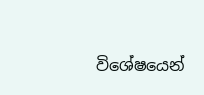විශේෂයෙන්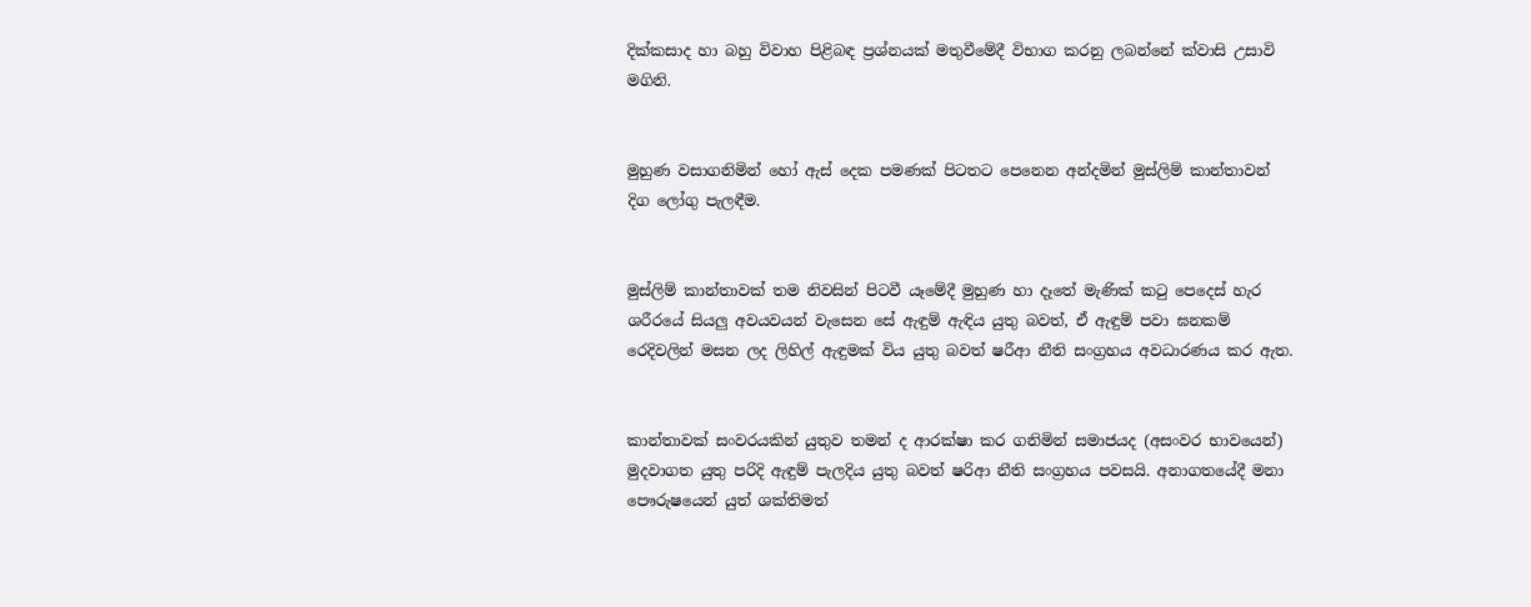දික්කසාද හා බහු විවාහ පිළිබඳ ප්‍රශ්නයක් මතුවීමේදී විභාග කරනු ලබන්නේ ක්වාසි උසාවි මගිනි.


මුහුණ වසාගනිමින් හෝ ඇස් දෙක පමණක් පිටතට පෙනෙන අන්දමින් මුස්ලිම් කාන්තාවන් දිග ලෝගු පැලඳීම.


මුස්ලිම් කාන්තාවක් තම නිවසින් පිටවී යෑමේදී මුහුණ හා දෑතේ මැණික් කටු පෙදෙස් හැර ශරීරයේ සියලු අවයවයන් වැසෙන සේ ඇඳුම් ඇඳිය යුතු බවත්, ඒ ඇඳුම් පවා ඝනකම් රෙදිවලින් මසන ලද ලිහිල් ඇඳුමක් විය යුතු බවත් ෂරීආ නීති සංග්‍රහය අවධාරණය කර ඇත.


කාන්තාවක් සංවරයකින් යුතුව තමන් ද ආරක්ෂා කර ගනිමින් සමාජයද (අසංවර භාවයෙන්) මුදවාගත යුතු පරිදි ඇඳුම් පැලදිය යුතු බවත් ෂරිආ නීති සංග්‍රහය පවසයි. අනාගතයේදී මනා පෞරුෂයෙන් යුත් ශක්තිමත්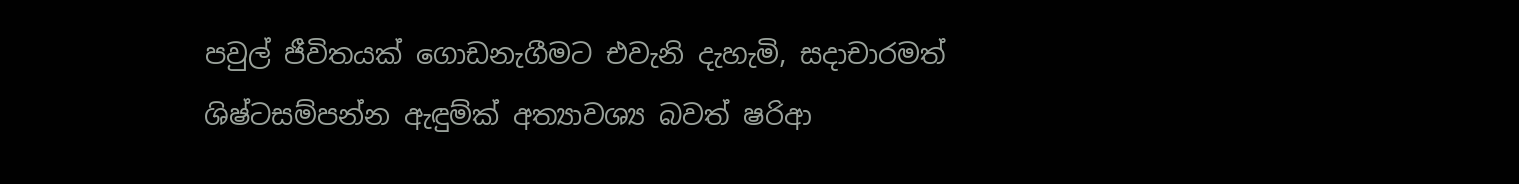පවුල් ජීවිතයක් ගොඩනැගීමට එවැනි දැහැමි, සද‌ාචාරමත් ශිෂ්ටසම්පන්න ඇඳුම්ක් අත්‍යාවශ්‍ය බවත් ෂරිආ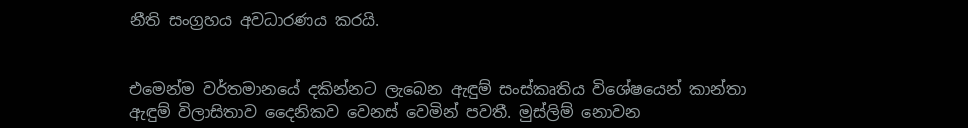නීති සංග්‍රහය අවධාරණය කරයි.


එමෙන්ම වර්තමානයේ දකින්නට ලැබෙන ඇඳුම් සංස්කෘතිය විශේෂයෙන් කාන්තා ඇඳුම් විලාසිතාව දෛනිකව වෙනස් වෙමින් පවතී. මුස්ලිම් නොවන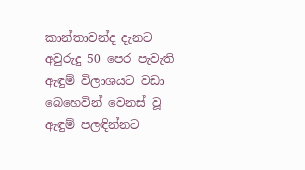කාන්තාවන්ද දැනට අවුරුදු 50 පෙර පැවැති ඇඳුම් විලාශයට වඩා බෙහෙවින් වෙනස් වූ ඇඳුම් පලඳින්නට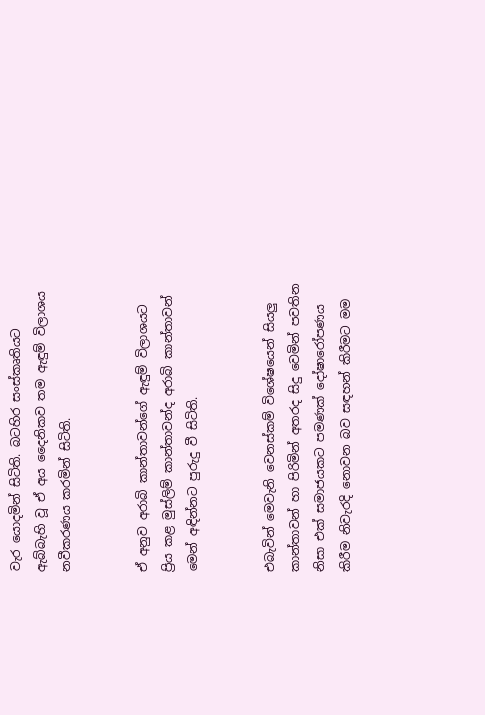වැර යොදමින් සිටිති. බටහිර සංස්කෘතියට ඇබ්බැහි වූ ඒ අය දෛනිකව තම ඇඳුම් විලාශය නවීකරණය කරමින් සිටිති.


ඒ අනුව අරාබි කාන්තාවන්ගේ ඇඳුම් විලාශයට ප්‍රිය කළ මුස්ලිම් කාන්තාවන්ද අරාබි කාන්තාවන් මෙන් අඳින්නට පුරුදු වී සිටිති.


එබැවින් මෙවැනි වෙනස්කම් විශේෂයෙන් සියලු කාන්තාවන් හා පිරිමින් අතරද සිදු වෙමින් පවතින නිසා එක් සමාජයකට පමණක් දෝෂාරෝපණය කිරීම නිවැරදි නොවන බව සඳහන් කිරීමට මම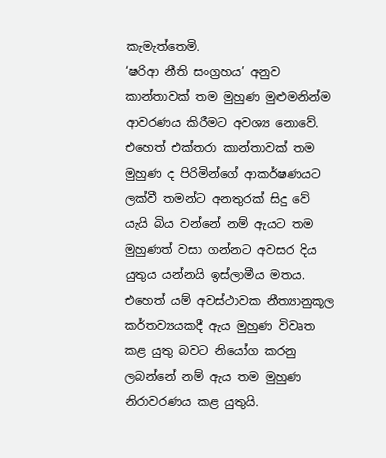කැමැත්තෙමි.
‘ෂරිආ නීති සංග්‍රහය’ අනුව කාන්තාවක් තම මුහුණ මුළුමනින්ම ආවරණය කිරීමට අවශ්‍ය නොවේ. එහෙත් එක්තරා කාන්තාවක් තම මුහුණ ද පිරිමින්ගේ ආකර්ෂණයට ලක්වී තමන්ට අනතුරක් සිදු වේ යැයි බිය වන්නේ නම් ඇයට තම මුහුණත් වසා ගන්නට අවසර දිය යුතුය යන්නයි ඉස්ලාමීය මතය. එහෙත් යම් අවස්ථාවක නීත්‍යානුකූල කර්තව්‍යයකදී ඇය මුහුණ විවෘත කළ යුතු බවට නියෝග කරනු ලබන්නේ නම් ඇය තම මුහුණ නිරාවරණය කළ යුතුයි.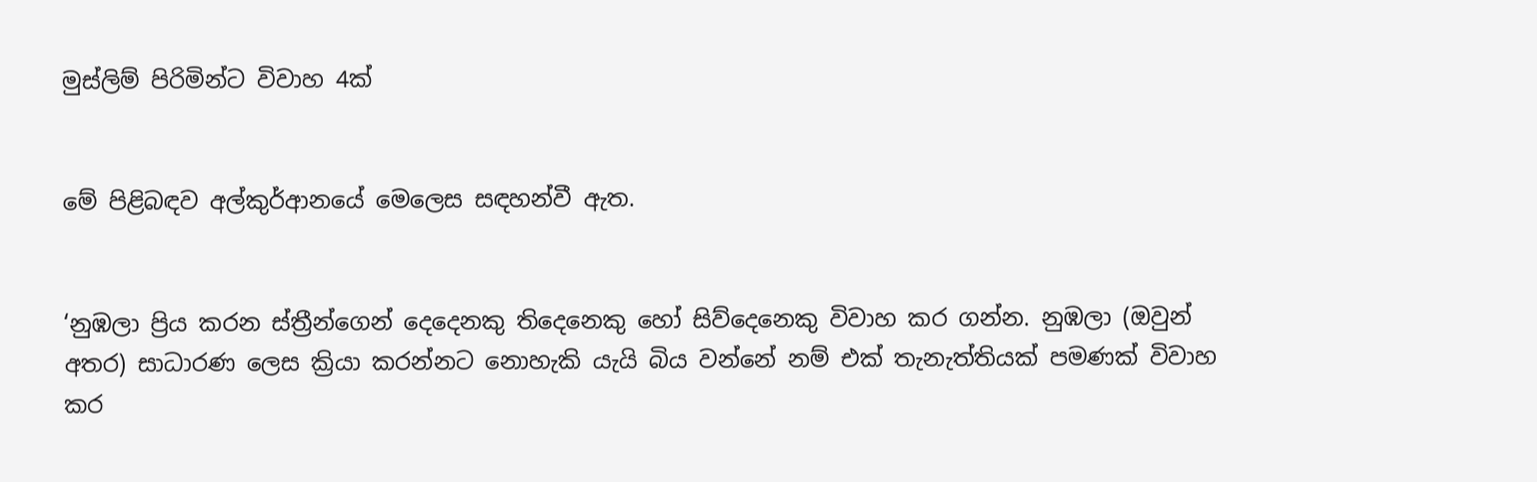මුස්ලිම් පිරිමින්ට විවාහ 4ක්


මේ පිළිබඳව අල්කුර්ආනයේ මෙලෙස සඳහන්වී ඇත.


‘නුඹලා ප්‍රිය කරන ස්ත්‍රීන්ගෙන් දෙදෙනකු තිදෙනෙකු හෝ සිව්දෙනෙකු විවාහ කර ගන්න. නුඹලා (ඔවුන් අතර) සාධාරණ ලෙස ක්‍රියා කරන්නට නොහැකි යැයි බිය වන්නේ නම් එක් තැනැත්තියක් පමණක් විවාහ කර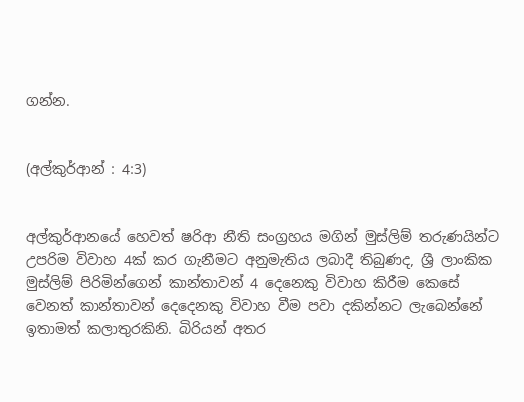ගන්න.


(අල්කුර්ආන් : 4:3)


අල්කුර්ආනයේ හෙවත් ෂරිආ නීති සංග්‍රහය මගින් මුස්ලිම් තරුණයින්ට උපරිම විවාහ 4ක් කර ගැනීමට අනුමැතිය ලබාදී තිබුණද, ශ්‍රී ලාංකික මුස්ලිම් පිරිමින්ගෙන් කාන්තාවන් 4 දෙනෙකු විවාහ කිරීම කෙසේ වෙනත් කාන්තාවන් දෙදෙනකු විවාහ වීම පවා දකින්නට ලැබෙන්නේ ඉතාමත් කලාතුරකිනි. බිරියන් අතර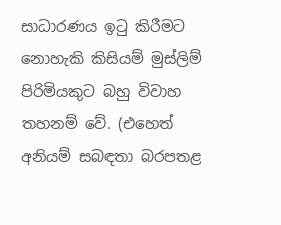සාධාරණය ඉටු කිරීමට නොහැකි කිසියම් මුස්ලිම් පිරිමියකුට බහු විවාහ තහනම් වේ. (එහෙත් අනියම් සබඳතා බරපතළ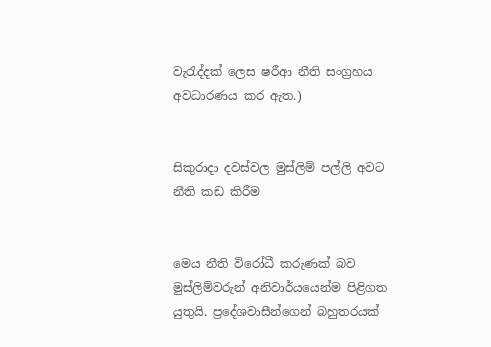වැරැද්දක් ලෙස ෂරීආ නීති සංග්‍රහය අවධාරණය කර ඇත.)


සිකුරාද‌ා දවස්වල මුස්ලිම් පල්ලි අවට නීති කඩ කිරීම


මෙය නීති විරෝධී කරුණක් බව මුස්ලිම්වරුන් අනිවාර්යයෙන්ම පිළිගත යුතුයි. ප්‍රදේශවාසීන්ගෙන් බහුතරයක්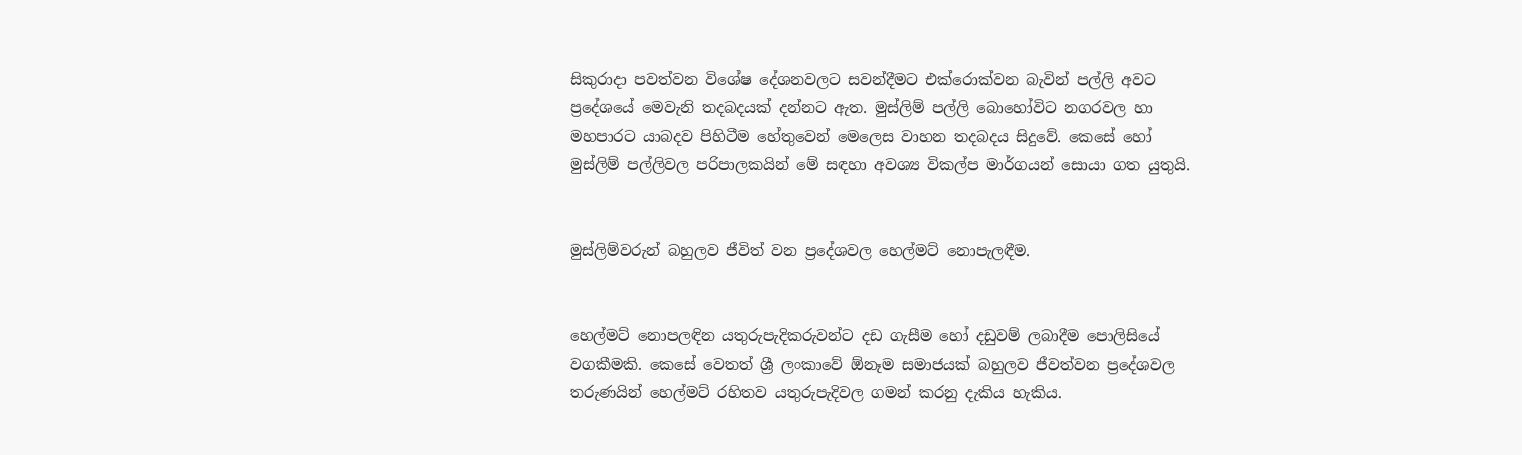සිකුරාද‌ා පවත්වන විශේෂ දේශනවලට සවන්දීමට එක්රොක්වන බැවින් පල්ලි අවට ප්‍රදේශයේ මෙවැනි තදබදයක් දන්නට ඇත. මුස්ලිම් පල්ලි බොහෝවිට නගරවල හා මහපාරට යාබදව පිහිටීම හේතුවෙන් මෙලෙස වාහන තදබදය සිදුවේ. කෙසේ හෝ මුස්ලිම් පල්ලිවල පරිපාලකයින් මේ සඳහා අවශ්‍ය විකල්ප මාර්ගයන් සොයා ගත යුතුයි.


මුස්ලිම්වරුන් බහුලව ජීවිත් වන ප්‍රදේශවල හෙල්මට් නොපැලඳීම.


හෙල්මට් නොපලඳින යතුරුපැදිකරුවන්ට දඩ ගැසීම හෝ දඩුවම් ලබාදීම පොලිසියේ වගකීමකි. කෙසේ වෙතත් ශ්‍රී ලංකාවේ ඕනෑම සමාජයක් බහුලව ජීවත්වන ප්‍රදේශවල තරුණයින් හෙල්මට් රහිතව යතුරුපැදිවල ගමන් කරනු දැකිය හැකිය.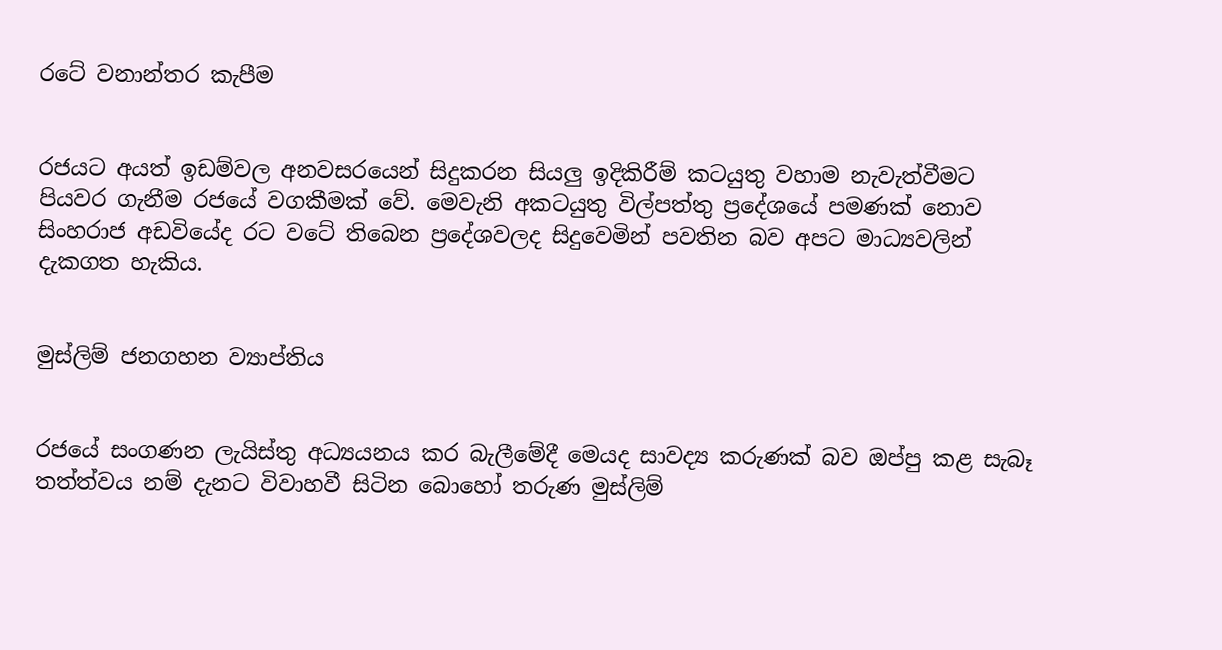රටේ වනාන්තර කැපීම


රජයට අයත් ඉඩම්වල අනවසරයෙන් සිදුකරන සියලු ඉදිකිරීම් කටයුතු වහාම නැවැත්වීමට පියවර ගැනීම රජයේ වගකීමක් වේ. මෙවැනි අකටයුතු විල්පත්තු ප්‍රදේශයේ පමණක් නොව සිංහරාජ අඩවියේද රට වටේ තිබෙන ප්‍රදේශවලද සිදුවෙමින් පවතින බව අපට මාධ්‍යවලින් දැකගත හැකිය.


මුස්ලිම් ජනගහන ව්‍යාප්තිය


රජයේ සංගණන ලැයිස්තු අධ්‍යයනය කර බැලීමේදී මෙයද සාවද්‍ය කරුණක් බව ඔප්පු කළ සැබෑ තත්ත්වය නම් දැනට විවාහවී සිටින බොහෝ තරුණ මුස්ලිම්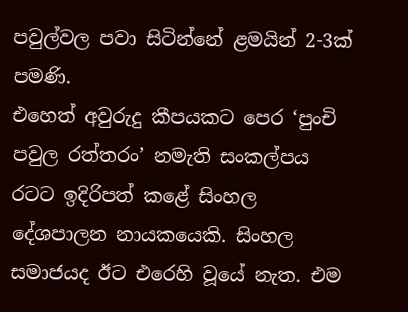පවුල්වල පවා සිටින්නේ ළමයින් 2-3ක් පමණි.
එහෙත් අවුරුදු කීපයකට පෙර ‘පුංචි පවුල රත්තරං’ නමැති සංකල්පය රටට ඉදිරිපත් කළේ සිංහල දේශපාලන නායකයෙකි. සිංහල සමාජයද ඊට එරෙහි වූයේ නැත. එම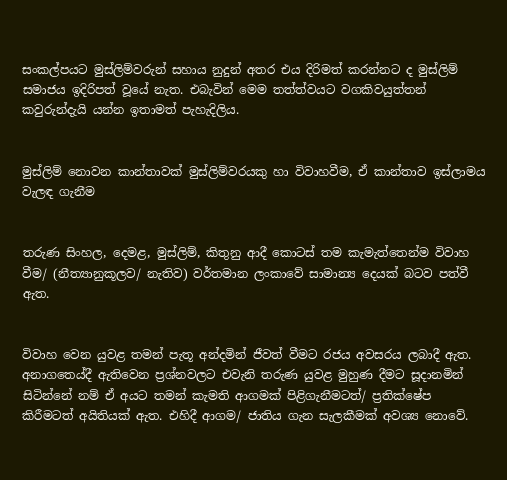සංකල්පයට මුස්ලිම්වරුන් සහාය නුදුන් අතර එය දිරිමත් කරන්නට ද මුස්ලිම් සමාජය ඉදිරිපත් වූයේ නැත. එබැවින් මෙම තත්ත්වයට වගකිවයුත්තන් කවුරුන්දැයි යන්න ඉතාමත් පැහැදිලිය.


මුස්ලිම් නොවන කාන්තාවක් මුස්ලිම්වරයකු හා විවාහවීම, ඒ කාන්තාව ඉස්ලාමය වැලඳ ගැනීම


තරුණ සිංහල, දෙමළ, මුස්ලිම්, කිතුනු ආදී කොටස් තම කැමැත්තෙන්ම විවාහ වීම/ (නීත්‍යානුකූලව/ නැතිව) වර්තමාන ලංකාවේ සාමාන්‍ය දෙයක් බටව පත්වී ඇත.


විවාහ වෙන යුවළ තමන් පැතූ අන්දමින් ජීවත් වීමට රජය අවසරය ලබාදී ඇත. අනාගතෙය්දී ඇතිවෙන ප්‍රශ්නවලට එවැනි තරුණ යුවළ මුහුණ දීමට සූද‌ානමින් සිටින්නේ නම් ඒ අයට තමන් කැමති ආගමක් පිළිගැනීමටත්/ ප්‍රතික්ෂේප කිරීමටත් අයිතියක් ඇත. එහිදී ආගම/ ජාතිය ගැන සැලකීමක් අවශ්‍ය නොවේ.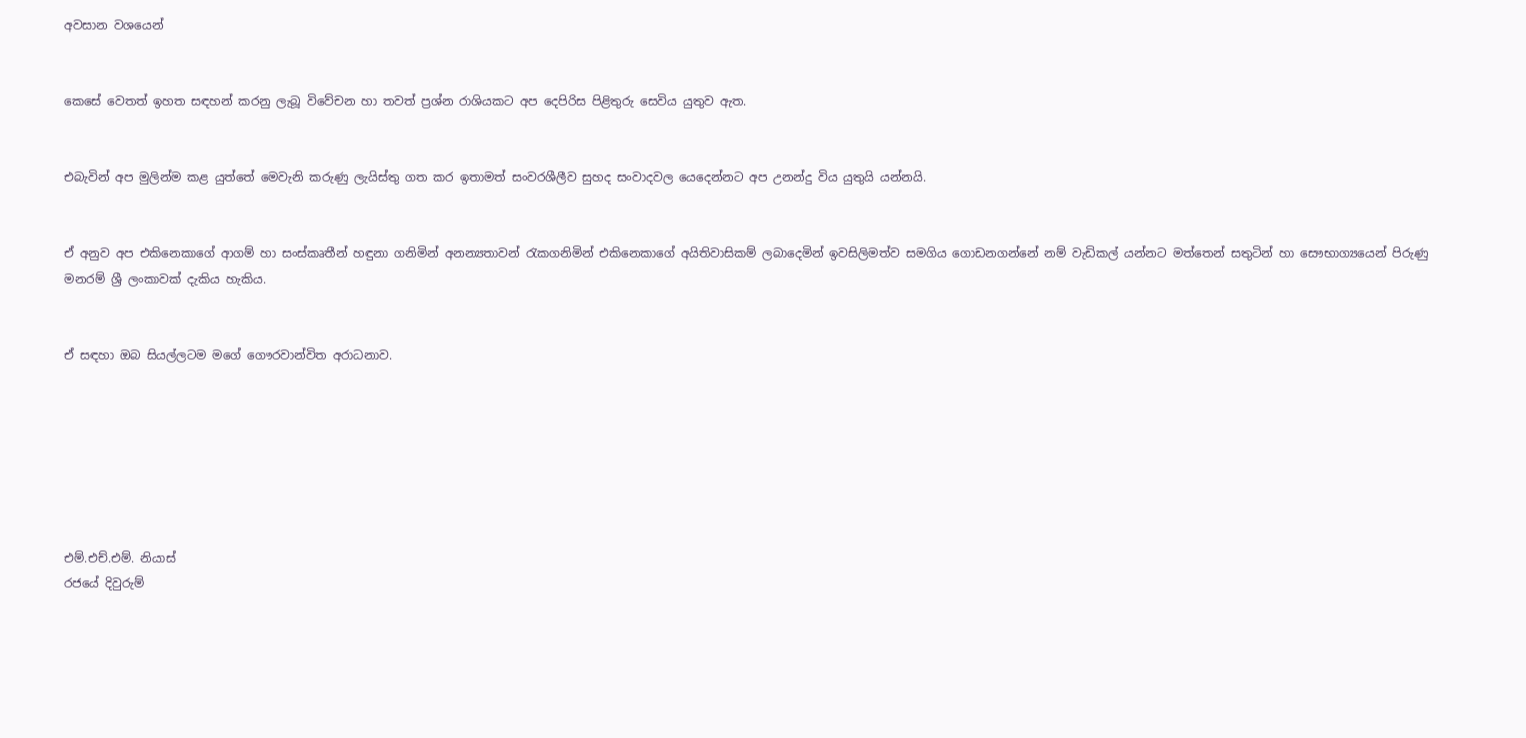අවසාන වශයෙන්


කෙසේ වෙතත් ඉහත සඳහන් කරනු ලැබූ විවේචන හා තවත් ප්‍රශ්න රාශියකට අප දෙපිරිස පිළිතුරු සෙවිය යුතුව ඇත.


එබැවින් අප මුලින්ම කළ යුත්තේ මෙවැනි කරුණු ලැයිස්තු ගත කර ඉතාමත් සංවරශීලීව සුහද සංවාදවල යෙදෙන්නට අප උනන්දු විය යුතුයි යන්නයි.


ඒ අනුව අප එකිනෙකාගේ ආගම් හා සංස්කෘතීන් හඳුනා ගනිමින් අනන්‍යතාවන් රැකගනිමින් එකිනෙකාගේ අයිතිවාසිකම් ලබාදෙමින් ඉවසිලිමත්ව සමගිය ගොඩනගන්නේ නම් වැඩිකල් යන්නට මත්තෙන් සතුටින් හා සෞභාග්‍යයෙන් පිරුණු මනරම් ශ්‍රී ලංකාවක් දැකිය හැකිය.


ඒ සඳහා ඔබ සියල්ලටම මගේ ගෞරවාන්විත අරාධනාව.







එම්.එච්.එම්. නියාස්
රජයේ දිවුරුම්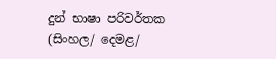දුන් භාෂා පරිවර්තක
(සිංහල/ දෙමළ/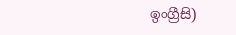ඉංග්‍රීසි)